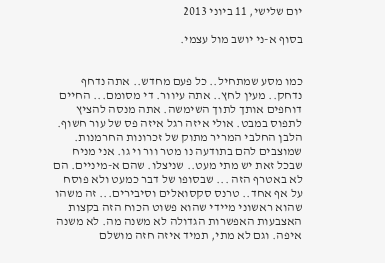יום שלישי, 11 ביוני 2013

בסוף א-ני יושב מול עצמי.


כמו מסע שמתחיל.. כל פעם מחדש.. אתה נדחף נדחק.. מעין לחץ.. אתה עיוור. די מסומם... החיים דוחפים אותך לתוך השימשה. אתה מנסה להציץ לתפוס במבט. אולי איזה רגל איזה פס של עור חשוף. הלבן החלבי המריר מתוק של זכרונות החרמנות. שמוצבים להם בתודעה נו מטר וור וי גו. אני מניח שבכל זאת יש מתי מעט.. שניצלו. שהם א-מיניים. הם לא באטרף הזה ... שבסופו של דבר כמעט ולא פוסח על אף אחד.. טרנס סקסואלים וסיבירים... זה משהו שהוא ראשוני מיידי שהוא פשוט הכוח הזה בקצות האצבעות האפשרות הגדולה לא משנה מה. לא משנה איפה. וגם לא מתי, תמיד איזה חזה מושלם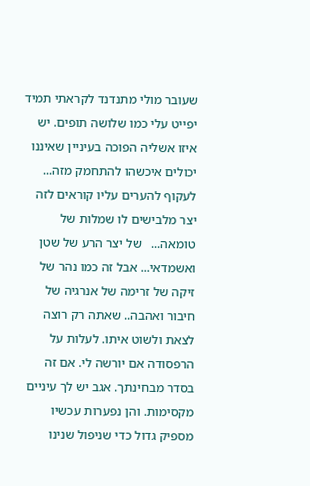שעובר מולי מתנדנד לקראתי תמיד יפייט עלי כמו שלושה תופים. יש איזו אשליה הפוכה בעיניין שאיננו יכולים איכשהו להתחמק מזה... לעקוף להערים עליו קוראים לזה יצר מלבישים לו שמלות של טומאה...   של יצר הרע של שטן ואשמדאי... אבל זה כמו נהר של זיקה של זרימה של אנרגיה של חיבור ואהבה.. שאתה רק רוצה לצאת ולשוט איתו. לעלות על הרפסודה אם יורשה לי. אם זה בסדר מבחינתך. אגב יש לך עיניים מקסימות. והן נפערות עכשיו מספיק גדול כדי שניפול שנינו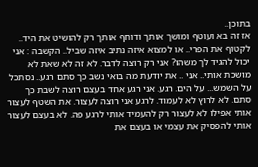בתוכן..
אז זה בא ועוטף ומושך אותך ודוחף אותך רק להושיט את היד.. לקטוף את הפרי.. או למצוא איזה נתיב איזה שביל.. הקשבה : אני יכול להגיד לך משהו? אני רק רוצה לדבר. לא זה לא שאת לא מושכת אותי.. אני .. את יודעת מה בואי נשב כך סתם רגע.. נסתכל על השמש... על הים. רגע. אני רגע אחד בעצם רוצה לשבת כך סתם. לא לרוץ לא לעמוד. לרגע אני רוצה לעצור. את השטף לעצור אותי אפילו לא לעצור רק להעמיד אותי לרגע פה. לא בעצם לעצור אותי להפסיק את עצמי או בעצם את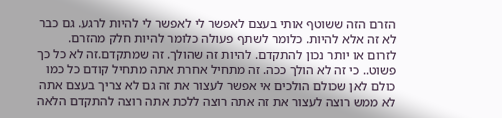הזרם הזה ששוטף אותי בעצם לאפשר לי לאפשר לי להיות לרגע. גם כבר לא זה אלא להיות. כלומר לשתף פעולה כלומר להיות חלק מהזרם.
לזרום או יותר נכון להתקדם. להיות זה שהולך. זה שמתקדם.זה לא כל כך פשוט.. כי זה לא הולך ככה. זה מתחיל אחרת אתה מתחיל קודם כל כמו כולם לאן שכולם הולכים אי אפשר לעצור את זה גם לא צריך בעצם אתה לא ממש רוצה לעצור את זה אתה רוצה ללכת אתה רוצה להתקדם הלאה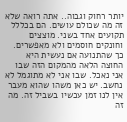יותר רחוק וגבוה.. אתה רואה שלא זה מה שכולם עושים. הם בכללל תקועים אחד בשני. מוצצים וחונקים חוסמים ולא מאפשרים. כך שהתנועה אם נעשית היא החוצה הלאה מהמקום הזה שבו אני נאכל. שבו אני לא מתוגמל לא נחשב. יש כאן משהו שהוא מעבר אין לנו זמן עכשיו בשביל זה. מה זה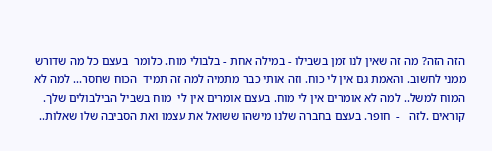הזה הזה? מה זה שאין לנו זמן בשבילו - במילה אחת - בלבולי מוח. כלומר  בעצם כל מה שדורש ממני לחשוב. והאמת גם אין לי כוח. וזה אותי כבר מתמיה למה זה תמיד  הכוח שחסר... למה לא המוח למשל.. למה לא אומרים אין לי מוח. בעצם אומרים אין לי  מוח בשביל הבילבולים שלך. קוראים .לזה   -  חופר. בעצם בחברה שלנו מישהו ששואל את עצמו ואת הסביבה שלו שאלות..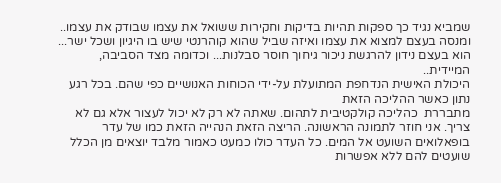שמביא נגיד כך ספקות תהיות בדיקות וחקירות ששואל את עצמו שבודק את עצמו.. ומנסה בעצם למצוא את עצמו ואיזה שביל שהוא קוהרנטי שיש בו היגיון ושכל ישר... הוא בעצם נידון להרגשת ניכור גיחוך חוסר סבלנות... וכדומה מצד הסביבה, המיידית..
היכולת האישית הנדחפת המתועלת על-ידי הכוחות האנושיים כפי שהם. בכל רגע נתון כאשר ההליכה הזאת
מתבררת  כהליכה קולקטיבית לתהום. שאתה לא רק לא יכול לעצור אלא גם לא צריך. אני חוזר לתמונה הראשונה. הריצה הזאת הנהייה הזאת כמו של עדר בופאלואים השועט אל המים. כל העדר כולו כמעט כאמור מלבד יוצאים מן הכלל שועטים להם ללא אפשרות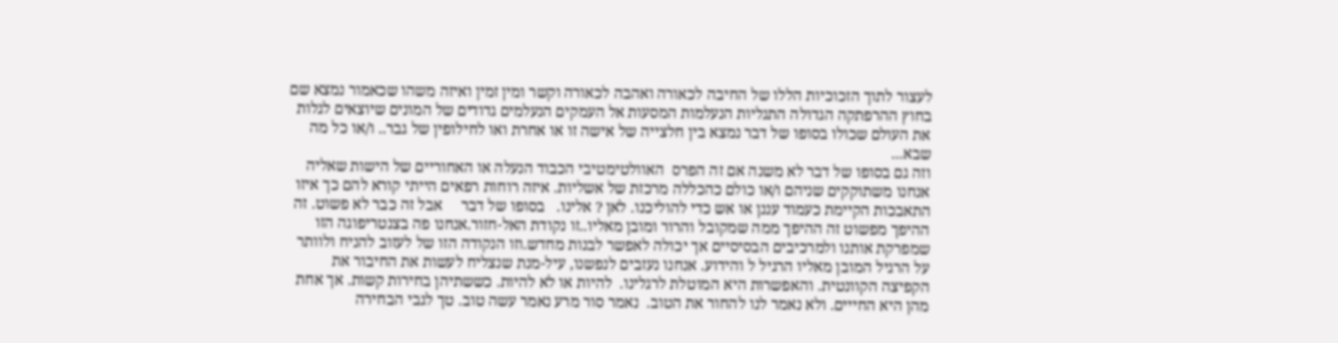לעצור לתוך הזכוכיות הללו של החיבה לכאורה ואהבה לכאורה וקשר ומין זמין ואיזה משהו שכאמור נמצא שם בחוץ ההרפתקה הגדולה התגליות הנעלמות המסעות אל העמקים הנעלמים גדודים של המונים שיוצאים לגלות את העולם שכולו בסופו של דבר נמצא בין חלצייה של אישה זו או אחרת ואו לחילופין של גבר.. ו/או כל מה שבא...
וזה גם בסופו של דבר לא משנה אם זה הפרס  האוולטימטיבי הכבוד הנעלה או האחוריים של הישות שאליה אנחנו משתוקקים שניהם ו/או כולם כהכללה מרכזת של אשליות. איזה רוחות רפאים הייתי קורא להם כך איזו התאבכות הקיימת כעמוד עננן או אש כדי להוליכנו. לאן ? אלינו.   בסופו של דבר     אבל זה כבר לא פשוט. זה ההיפך מפשוט זה ההיפך ממה שמקובל והרור ומובן מאליו..זו נקודת האל-חזור.אנחנו פה בצנטריפוגה הזו שמפרקת אותנו ולמרכיבים הבסיסיים אך יכולה לאפשר לבנות מחדש.וזו הנקודה הזו של לעזוב להניח ולוותר על הרגיל המובן מאליו הרגיל ל והידוע. אנחנו נעזבים לנפשנו, עיל-מנת שנצליח לעשות את החיבור את הקפיצה הקוונטית. והאפשרות היא המוטלת לרגלינו.  להיות או לא להיות. כששתיהן בחירות קשות. אך אחת מהן היא החייים. ולא נאמר לנו להחור את הטוב.  נאמר סור מרע נאמר עשה טוב. טך לגבי הבחירה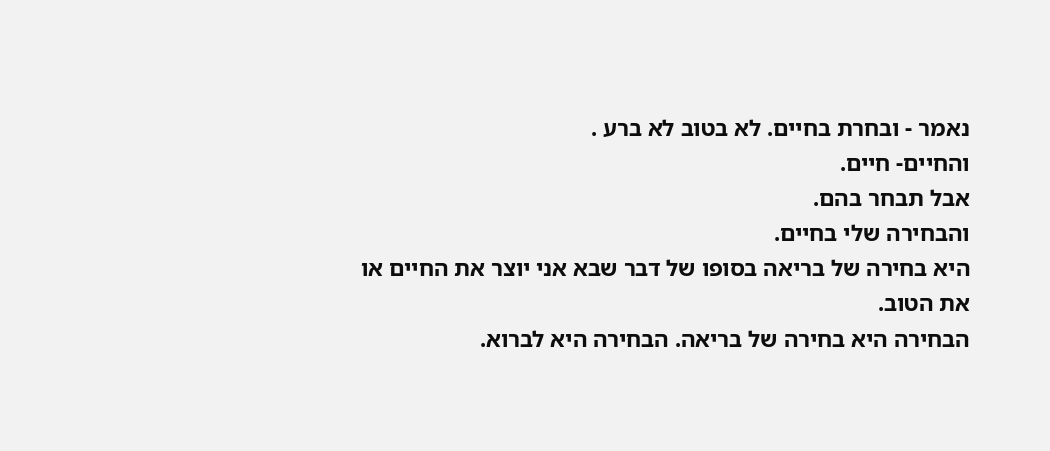נאמר - ובחרת בחיים. לא בטוב לא ברע .
והחיים- חיים.
אבל תבחר בהם.
והבחירה שלי בחיים.
היא בחירה של בריאה בסופו של דבר שבא אני יוצר את החיים או את הטוב.
הבחירה היא בחירה של בריאה. הבחירה היא לברוא.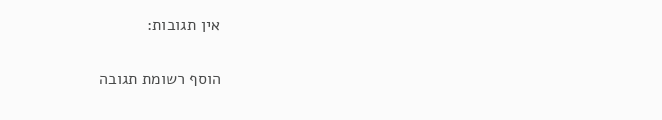אין תגובות:

הוסף רשומת תגובה